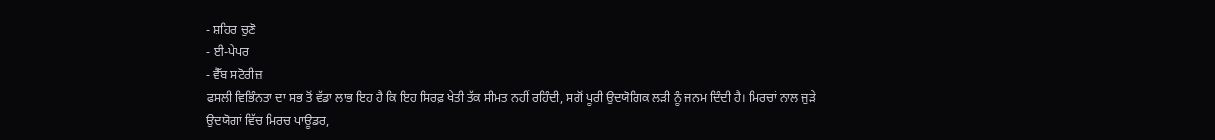- ਸ਼ਹਿਰ ਚੁਣੋ
- ਈ-ਪੇਪਰ
- ਵੈੱਬ ਸਟੋਰੀਜ਼
ਫਸਲੀ ਵਿਭਿੰਨਤਾ ਦਾ ਸਭ ਤੋਂ ਵੱਡਾ ਲਾਭ ਇਹ ਹੈ ਕਿ ਇਹ ਸਿਰਫ਼ ਖੇਤੀ ਤੱਕ ਸੀਮਤ ਨਹੀਂ ਰਹਿੰਦੀ, ਸਗੋਂ ਪੂਰੀ ਉਦਯੋਗਿਕ ਲੜੀ ਨੂੰ ਜਨਮ ਦਿੰਦੀ ਹੈ। ਮਿਰਚਾਂ ਨਾਲ ਜੁੜੇ ਉਦਯੋਗਾਂ ਵਿੱਚ ਮਿਰਚ ਪਾਊਡਰ,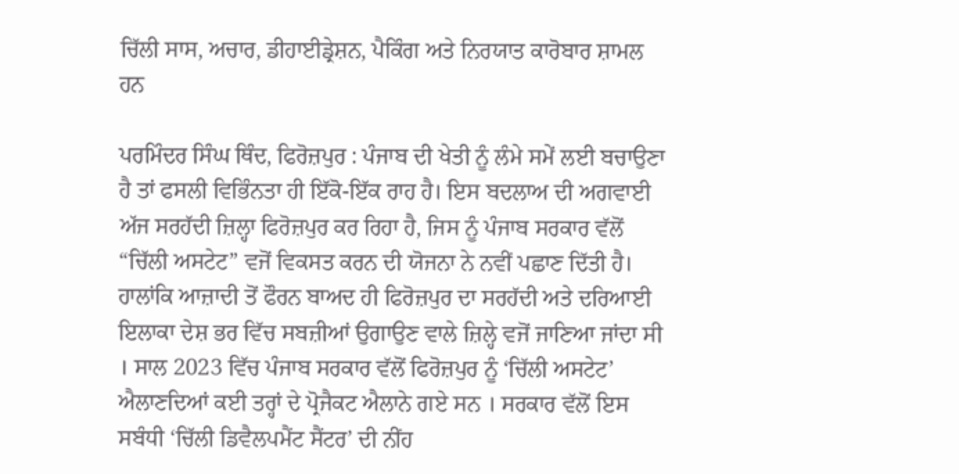ਚਿੱਲੀ ਸਾਸ, ਅਚਾਰ, ਡੀਹਾਈਡ੍ਰੇਸ਼ਨ, ਪੈਕਿੰਗ ਅਤੇ ਨਿਰਯਾਤ ਕਾਰੋਬਾਰ ਸ਼ਾਮਲ ਹਨ

ਪਰਮਿੰਦਰ ਸਿੰਘ ਥਿੰਦ, ਫਿਰੋਜ਼ਪੁਰ : ਪੰਜਾਬ ਦੀ ਖੇਤੀ ਨੂੰ ਲੰਮੇ ਸਮੇਂ ਲਈ ਬਚਾਉਣਾ ਹੈ ਤਾਂ ਫਸਲੀ ਵਿਭਿੰਨਤਾ ਹੀ ਇੱਕੋ-ਇੱਕ ਰਾਹ ਹੈ। ਇਸ ਬਦਲਾਅ ਦੀ ਅਗਵਾਈ ਅੱਜ ਸਰਹੱਦੀ ਜ਼ਿਲ੍ਹਾ ਫਿਰੋਜ਼ਪੁਰ ਕਰ ਰਿਹਾ ਹੈ, ਜਿਸ ਨੂੰ ਪੰਜਾਬ ਸਰਕਾਰ ਵੱਲੋਂ “ਚਿੱਲੀ ਅਸਟੇਟ” ਵਜੋਂ ਵਿਕਸਤ ਕਰਨ ਦੀ ਯੋਜਨਾ ਨੇ ਨਵੀਂ ਪਛਾਣ ਦਿੱਤੀ ਹੈ। ਹਾਲਾਂਕਿ ਆਜ਼ਾਦੀ ਤੋਂ ਫੌਰਨ ਬਾਅਦ ਹੀ ਫਿਰੋਜ਼ਪੁਰ ਦਾ ਸਰਹੱਦੀ ਅਤੇ ਦਰਿਆਈ ਇਲਾਕਾ ਦੇਸ਼ ਭਰ ਵਿੱਚ ਸਬਜ਼ੀਆਂ ਉਗਾਉਣ ਵਾਲੇ ਜ਼ਿਲ੍ਹੇ ਵਜੋਂ ਜਾਣਿਆ ਜਾਂਦਾ ਸੀ । ਸਾਲ 2023 ਵਿੱਚ ਪੰਜਾਬ ਸਰਕਾਰ ਵੱਲੋਂ ਫਿਰੋਜ਼ਪੁਰ ਨੂੰ ‘ਚਿੱਲੀ ਅਸਟੇਟ’ ਐਲਾਣਦਿਆਂ ਕਈ ਤਰ੍ਹਾਂ ਦੇ ਪ੍ਰੋਜੈਕਟ ਐਲਾਨੇ ਗਏ ਸਨ । ਸਰਕਾਰ ਵੱਲੋਂ ਇਸ ਸਬੰਧੀ ‘ਚਿੱਲੀ ਡਿਵੈਲਪਮੈਂਟ ਸੈਂਟਰ’ ਦੀ ਨੀਂਹ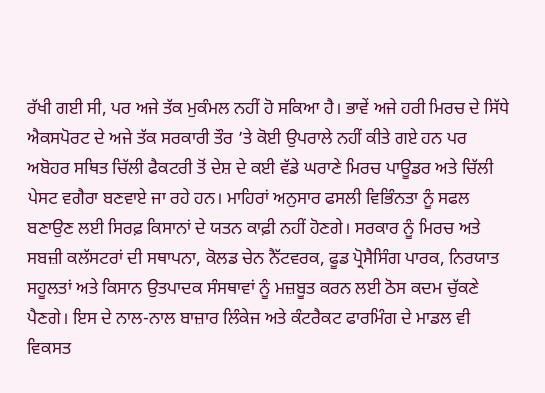ਰੱਖੀ ਗਈ ਸੀ, ਪਰ ਅਜੇ ਤੱਕ ਮੁਕੰਮਲ ਨਹੀਂ ਹੋ ਸਕਿਆ ਹੈ। ਭਾਵੇਂ ਅਜੇ ਹਰੀ ਮਿਰਚ ਦੇ ਸਿੱਧੇ ਐਕਸਪੋਰਟ ਦੇ ਅਜੇ ਤੱਕ ਸਰਕਾਰੀ ਤੌਰ ’ਤੇ ਕੋਈ ਉਪਰਾਲੇ ਨਹੀਂ ਕੀਤੇ ਗਏ ਹਨ ਪਰ ਅਬੋਹਰ ਸਥਿਤ ਚਿੱਲੀ ਫੈਕਟਰੀ ਤੋਂ ਦੇਸ਼ ਦੇ ਕਈ ਵੱਡੇ ਘਰਾਣੇ ਮਿਰਚ ਪਾਊਡਰ ਅਤੇ ਚਿੱਲੀ ਪੇਸਟ ਵਗੈਰਾ ਬਣਵਾਏ ਜਾ ਰਹੇ ਹਨ। ਮਾਹਿਰਾਂ ਅਨੁਸਾਰ ਫਸਲੀ ਵਿਭਿੰਨਤਾ ਨੂੰ ਸਫਲ ਬਣਾਉਣ ਲਈ ਸਿਰਫ਼ ਕਿਸਾਨਾਂ ਦੇ ਯਤਨ ਕਾਫ਼ੀ ਨਹੀਂ ਹੋਣਗੇ। ਸਰਕਾਰ ਨੂੰ ਮਿਰਚ ਅਤੇ ਸਬਜ਼ੀ ਕਲੱਸਟਰਾਂ ਦੀ ਸਥਾਪਨਾ, ਕੋਲਡ ਚੇਨ ਨੈੱਟਵਰਕ, ਫੂਡ ਪ੍ਰੋਸੈਸਿੰਗ ਪਾਰਕ, ਨਿਰਯਾਤ ਸਹੂਲਤਾਂ ਅਤੇ ਕਿਸਾਨ ਉਤਪਾਦਕ ਸੰਸਥਾਵਾਂ ਨੂੰ ਮਜ਼ਬੂਤ ਕਰਨ ਲਈ ਠੋਸ ਕਦਮ ਚੁੱਕਣੇ ਪੈਣਗੇ। ਇਸ ਦੇ ਨਾਲ-ਨਾਲ ਬਾਜ਼ਾਰ ਲਿੰਕੇਜ ਅਤੇ ਕੰਟਰੈਕਟ ਫਾਰਮਿੰਗ ਦੇ ਮਾਡਲ ਵੀ ਵਿਕਸਤ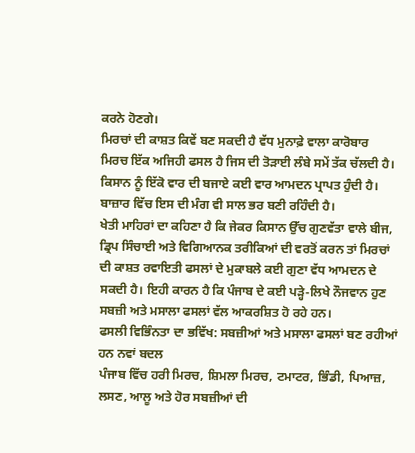ਕਰਨੇ ਹੋਣਗੇ।
ਮਿਰਚਾਂ ਦੀ ਕਾਸ਼ਤ ਕਿਵੇਂ ਬਣ ਸਕਦੀ ਹੈ ਵੱਧ ਮੁਨਾਫ਼ੇ ਵਾਲਾ ਕਾਰੋਬਾਰ
ਮਿਰਚ ਇੱਕ ਅਜਿਹੀ ਫਸਲ ਹੈ ਜਿਸ ਦੀ ਤੋੜਾਈ ਲੰਬੇ ਸਮੇਂ ਤੱਕ ਚੱਲਦੀ ਹੈ। ਕਿਸਾਨ ਨੂੰ ਇੱਕੋ ਵਾਰ ਦੀ ਬਜਾਏ ਕਈ ਵਾਰ ਆਮਦਨ ਪ੍ਰਾਪਤ ਹੁੰਦੀ ਹੈ। ਬਾਜ਼ਾਰ ਵਿੱਚ ਇਸ ਦੀ ਮੰਗ ਵੀ ਸਾਲ ਭਰ ਬਣੀ ਰਹਿੰਦੀ ਹੈ।
ਖੇਤੀ ਮਾਹਿਰਾਂ ਦਾ ਕਹਿਣਾ ਹੈ ਕਿ ਜੇਕਰ ਕਿਸਾਨ ਉੱਚ ਗੁਣਵੱਤਾ ਵਾਲੇ ਬੀਜ, ਡ੍ਰਿਪ ਸਿੰਚਾਈ ਅਤੇ ਵਿਗਿਆਨਕ ਤਰੀਕਿਆਂ ਦੀ ਵਰਤੋਂ ਕਰਨ ਤਾਂ ਮਿਰਚਾਂ ਦੀ ਕਾਸ਼ਤ ਰਵਾਇਤੀ ਫਸਲਾਂ ਦੇ ਮੁਕਾਬਲੇ ਕਈ ਗੁਣਾ ਵੱਧ ਆਮਦਨ ਦੇ ਸਕਦੀ ਹੈ। ਇਹੀ ਕਾਰਨ ਹੈ ਕਿ ਪੰਜਾਬ ਦੇ ਕਈ ਪੜ੍ਹੇ-ਲਿਖੇ ਨੌਜਵਾਨ ਹੁਣ ਸਬਜ਼ੀ ਅਤੇ ਮਸਾਲਾ ਫਸਲਾਂ ਵੱਲ ਆਕਰਸ਼ਿਤ ਹੋ ਰਹੇ ਹਨ।
ਫਸਲੀ ਵਿਭਿੰਨਤਾ ਦਾ ਭਵਿੱਖ: ਸਬਜ਼ੀਆਂ ਅਤੇ ਮਸਾਲਾ ਫਸਲਾਂ ਬਣ ਰਹੀਆਂ ਹਨ ਨਵਾਂ ਬਦਲ
ਪੰਜਾਬ ਵਿੱਚ ਹਰੀ ਮਿਰਚ, ਸ਼ਿਮਲਾ ਮਿਰਚ, ਟਮਾਟਰ, ਭਿੰਡੀ, ਪਿਆਜ਼, ਲਸਣ, ਆਲੂ ਅਤੇ ਹੋਰ ਸਬਜ਼ੀਆਂ ਦੀ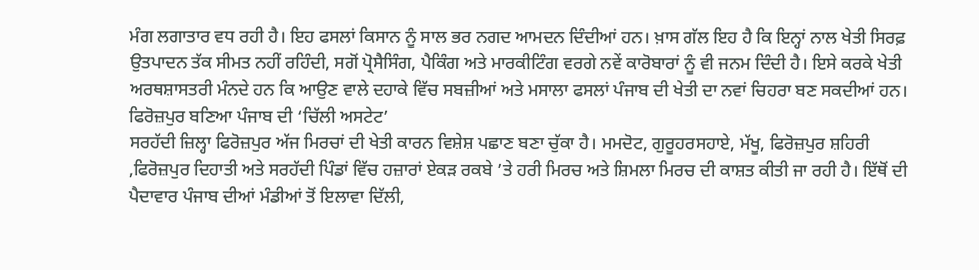ਮੰਗ ਲਗਾਤਾਰ ਵਧ ਰਹੀ ਹੈ। ਇਹ ਫਸਲਾਂ ਕਿਸਾਨ ਨੂੰ ਸਾਲ ਭਰ ਨਗਦ ਆਮਦਨ ਦਿੰਦੀਆਂ ਹਨ। ਖ਼ਾਸ ਗੱਲ ਇਹ ਹੈ ਕਿ ਇਨ੍ਹਾਂ ਨਾਲ ਖੇਤੀ ਸਿਰਫ਼ ਉਤਪਾਦਨ ਤੱਕ ਸੀਮਤ ਨਹੀਂ ਰਹਿੰਦੀ, ਸਗੋਂ ਪ੍ਰੋਸੈਸਿੰਗ, ਪੈਕਿੰਗ ਅਤੇ ਮਾਰਕੀਟਿੰਗ ਵਰਗੇ ਨਵੇਂ ਕਾਰੋਬਾਰਾਂ ਨੂੰ ਵੀ ਜਨਮ ਦਿੰਦੀ ਹੈ। ਇਸੇ ਕਰਕੇ ਖੇਤੀ ਅਰਥਸ਼ਾਸਤਰੀ ਮੰਨਦੇ ਹਨ ਕਿ ਆਉਣ ਵਾਲੇ ਦਹਾਕੇ ਵਿੱਚ ਸਬਜ਼ੀਆਂ ਅਤੇ ਮਸਾਲਾ ਫਸਲਾਂ ਪੰਜਾਬ ਦੀ ਖੇਤੀ ਦਾ ਨਵਾਂ ਚਿਹਰਾ ਬਣ ਸਕਦੀਆਂ ਹਨ।
ਫਿਰੋਜ਼ਪੁਰ ਬਣਿਆ ਪੰਜਾਬ ਦੀ ‘ਚਿੱਲੀ ਅਸਟੇਟ’
ਸਰਹੱਦੀ ਜ਼ਿਲ੍ਹਾ ਫਿਰੋਜ਼ਪੁਰ ਅੱਜ ਮਿਰਚਾਂ ਦੀ ਖੇਤੀ ਕਾਰਨ ਵਿਸ਼ੇਸ਼ ਪਛਾਣ ਬਣਾ ਚੁੱਕਾ ਹੈ। ਮਮਦੋਟ, ਗੁਰੂਹਰਸਹਾਏ, ਮੱਖੂ, ਫਿਰੋਜ਼ਪੁਰ ਸ਼ਹਿਰੀ ,ਫਿਰੋਜ਼ਪੁਰ ਦਿਹਾਤੀ ਅਤੇ ਸਰਹੱਦੀ ਪਿੰਡਾਂ ਵਿੱਚ ਹਜ਼ਾਰਾਂ ਏਕੜ ਰਕਬੇ ’ਤੇ ਹਰੀ ਮਿਰਚ ਅਤੇ ਸ਼ਿਮਲਾ ਮਿਰਚ ਦੀ ਕਾਸ਼ਤ ਕੀਤੀ ਜਾ ਰਹੀ ਹੈ। ਇੱਥੋਂ ਦੀ ਪੈਦਾਵਾਰ ਪੰਜਾਬ ਦੀਆਂ ਮੰਡੀਆਂ ਤੋਂ ਇਲਾਵਾ ਦਿੱਲੀ,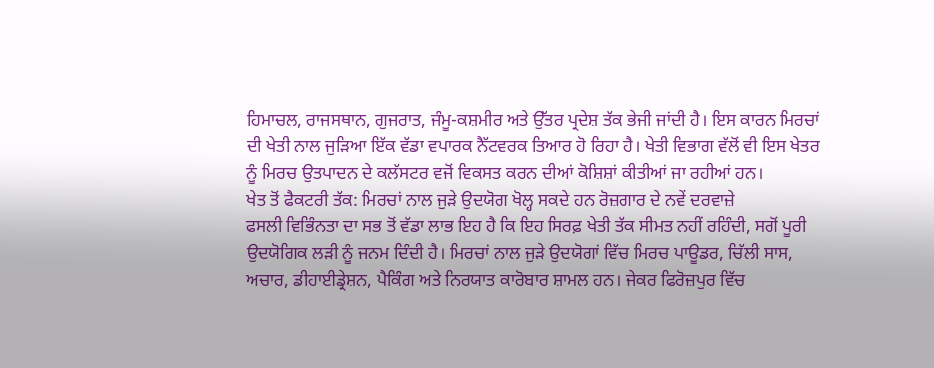ਹਿਮਾਚਲ, ਰਾਜਸਥਾਨ, ਗੁਜਰਾਤ, ਜੰਮੂ-ਕਸ਼ਮੀਰ ਅਤੇ ਉੱਤਰ ਪ੍ਰਦੇਸ਼ ਤੱਕ ਭੇਜੀ ਜਾਂਦੀ ਹੈ। ਇਸ ਕਾਰਨ ਮਿਰਚਾਂ ਦੀ ਖੇਤੀ ਨਾਲ ਜੁੜਿਆ ਇੱਕ ਵੱਡਾ ਵਪਾਰਕ ਨੈੱਟਵਰਕ ਤਿਆਰ ਹੋ ਰਿਹਾ ਹੈ। ਖੇਤੀ ਵਿਭਾਗ ਵੱਲੋਂ ਵੀ ਇਸ ਖੇਤਰ ਨੂੰ ਮਿਰਚ ਉਤਪਾਦਨ ਦੇ ਕਲੱਸਟਰ ਵਜੋਂ ਵਿਕਸਤ ਕਰਨ ਦੀਆਂ ਕੋਸ਼ਿਸ਼ਾਂ ਕੀਤੀਆਂ ਜਾ ਰਹੀਆਂ ਹਨ।
ਖੇਤ ਤੋਂ ਫੈਕਟਰੀ ਤੱਕ: ਮਿਰਚਾਂ ਨਾਲ ਜੁੜੇ ਉਦਯੋਗ ਖੋਲ੍ਹ ਸਕਦੇ ਹਨ ਰੋਜ਼ਗਾਰ ਦੇ ਨਵੇਂ ਦਰਵਾਜ਼ੇ
ਫਸਲੀ ਵਿਭਿੰਨਤਾ ਦਾ ਸਭ ਤੋਂ ਵੱਡਾ ਲਾਭ ਇਹ ਹੈ ਕਿ ਇਹ ਸਿਰਫ਼ ਖੇਤੀ ਤੱਕ ਸੀਮਤ ਨਹੀਂ ਰਹਿੰਦੀ, ਸਗੋਂ ਪੂਰੀ ਉਦਯੋਗਿਕ ਲੜੀ ਨੂੰ ਜਨਮ ਦਿੰਦੀ ਹੈ। ਮਿਰਚਾਂ ਨਾਲ ਜੁੜੇ ਉਦਯੋਗਾਂ ਵਿੱਚ ਮਿਰਚ ਪਾਊਡਰ, ਚਿੱਲੀ ਸਾਸ, ਅਚਾਰ, ਡੀਹਾਈਡ੍ਰੇਸ਼ਨ, ਪੈਕਿੰਗ ਅਤੇ ਨਿਰਯਾਤ ਕਾਰੋਬਾਰ ਸ਼ਾਮਲ ਹਨ। ਜੇਕਰ ਫਿਰੋਜ਼ਪੁਰ ਵਿੱਚ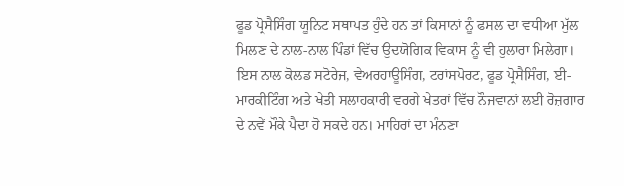ਫੂਡ ਪ੍ਰੋਸੈਸਿੰਗ ਯੂਨਿਟ ਸਥਾਪਤ ਹੁੰਦੇ ਹਨ ਤਾਂ ਕਿਸਾਨਾਂ ਨੂੰ ਫਸਲ ਦਾ ਵਧੀਆ ਮੁੱਲ ਮਿਲਣ ਦੇ ਨਾਲ-ਨਾਲ ਪਿੰਡਾਂ ਵਿੱਚ ਉਦਯੋਗਿਕ ਵਿਕਾਸ ਨੂੰ ਵੀ ਹੁਲਾਰਾ ਮਿਲੇਗਾ। ਇਸ ਨਾਲ ਕੋਲਡ ਸਟੋਰੇਜ, ਵੇਅਰਹਾਊਸਿੰਗ, ਟਰਾਂਸਪੋਰਟ, ਫੂਡ ਪ੍ਰੋਸੈਸਿੰਗ, ਈ-ਮਾਰਕੀਟਿੰਗ ਅਤੇ ਖੇਤੀ ਸਲਾਹਕਾਰੀ ਵਰਗੇ ਖੇਤਰਾਂ ਵਿੱਚ ਨੌਜਵਾਨਾਂ ਲਈ ਰੋਜ਼ਗਾਰ ਦੇ ਨਵੇਂ ਮੌਕੇ ਪੈਦਾ ਹੋ ਸਕਦੇ ਹਨ। ਮਾਹਿਰਾਂ ਦਾ ਮੰਨਣਾ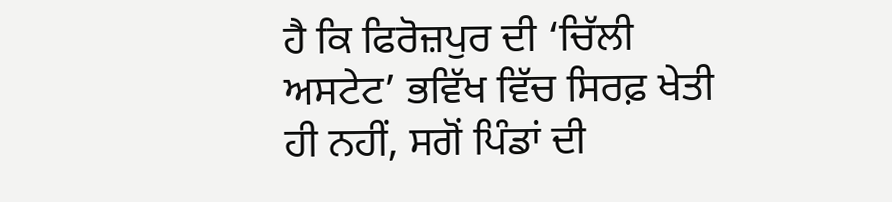ਹੈ ਕਿ ਫਿਰੋਜ਼ਪੁਰ ਦੀ ‘ਚਿੱਲੀ ਅਸਟੇਟ’ ਭਵਿੱਖ ਵਿੱਚ ਸਿਰਫ਼ ਖੇਤੀ ਹੀ ਨਹੀਂ, ਸਗੋਂ ਪਿੰਡਾਂ ਦੀ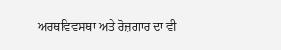ਅਰਥਵਿਵਸਥਾ ਅਤੇ ਰੋਜ਼ਗਾਰ ਦਾ ਵੀ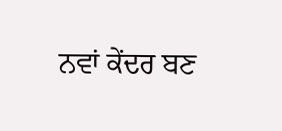ਨਵਾਂ ਕੇਂਦਰ ਬਣ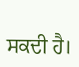ਸਕਦੀ ਹੈ।